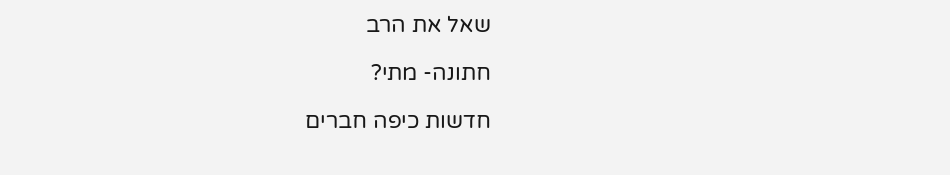שאל את הרב

חתונה- מתי?

חדשות כיפה חברים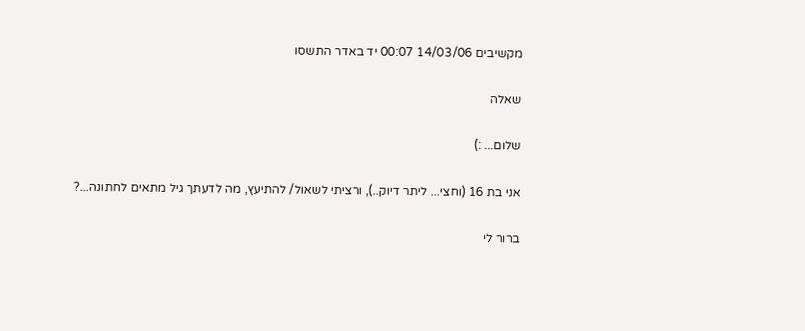מקשיבים 14/03/06 00:07 יד באדר התשסו

שאלה

שלום... :)

אני בת 16 (וחצי... ליתר דיוק..), ורציתי לשאול/ להתיעץ, מה לדעתך גיל מתאים לחתונה...?

ברור לי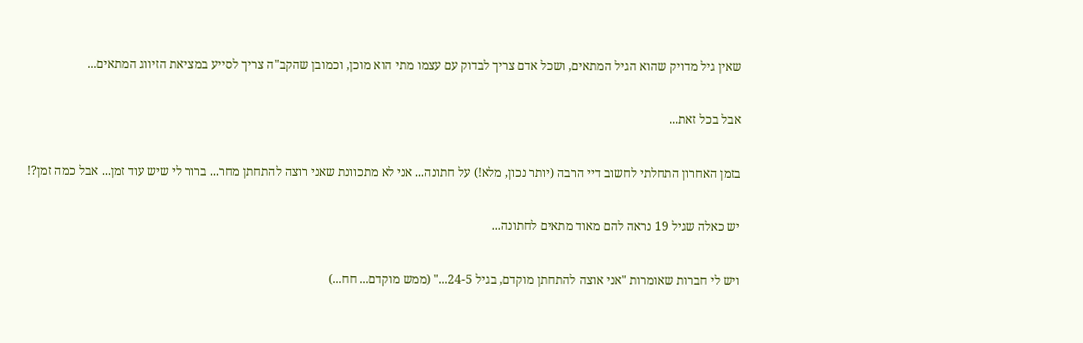שאין גיל מדויק שהוא הגיל המתאים, ושכל אדם צריך לבדוק עם עצמו מתי הוא מוכן, וכמובן שהקב"ה צריך לסייע במציאת הזיווג המתאים...

אבל בכל זאת...

בזמן האחרון התחלתי לחשוב דיי הרבה (יותר נכון, מלא!) על חתונה... אני לא מתכוונת שאני רוצה להתחתן מחר... ברור לי שיש עוד זמן... אבל כמה זמן?!

יש כאלה שגיל 19 נראה להם מאוד מתאים לחתונה...

ויש לי חברות שאומרות "אני אוצה להתחתן מוקדם, בגיל 24-5..." (ממש מוקדם... חח...)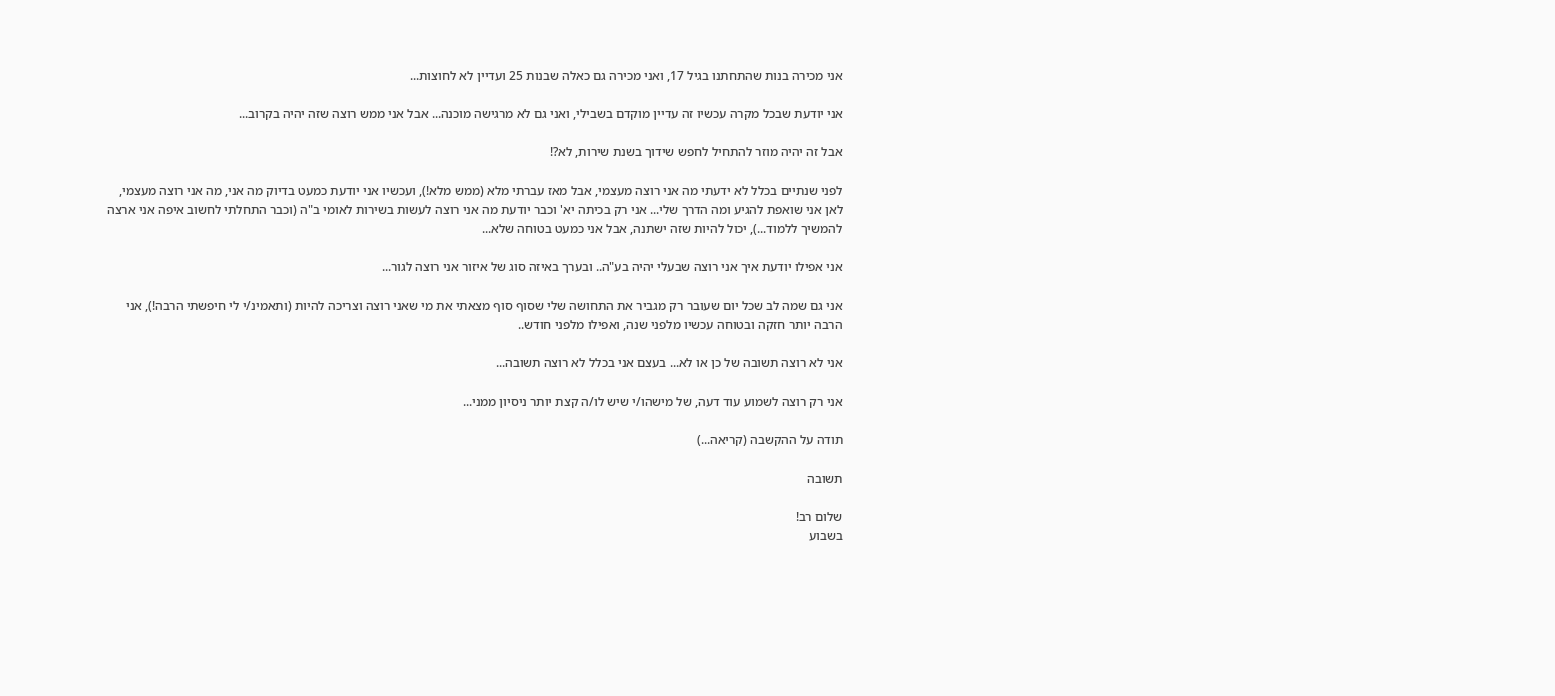אני מכירה בנות שהתחתנו בגיל 17, ואני מכירה גם כאלה שבנות 25 ועדיין לא לחוצות...

אני יודעת שבכל מקרה עכשיו זה עדיין מוקדם בשבילי, ואני גם לא מרגישה מוכנה... אבל אני ממש רוצה שזה יהיה בקרוב...

אבל זה יהיה מוזר להתחיל לחפש שידוך בשנת שירות, לא?!

לפני שנתיים בכלל לא ידעתי מה אני רוצה מעצמי, אבל מאז עברתי מלא (ממש מלא!), ועכשיו אני יודעת כמעט בדיוק מה אני, מה אני רוצה מעצמי, לאן אני שואפת להגיע ומה הדרך שלי... אני רק בכיתה יא' וכבר יודעת מה אני רוצה לעשות בשירות לאומי ב"ה (וכבר התחלתי לחשוב איפה אני ארצה להמשיך ללמוד...), יכול להיות שזה ישתנה, אבל אני כמעט בטוחה שלא...

אני אפילו יודעת איך אני רוצה שבעלי יהיה בע"ה.. ובערך באיזה סוג של איזור אני רוצה לגור...

אני גם שמה לב שכל יום שעובר רק מגביר את התחושה שלי שסוף סוף מצאתי את מי שאני רוצה וצריכה להיות (ותאמינ/י לי חיפשתי הרבה!), אני הרבה יותר חזקה ובטוחה עכשיו מלפני שנה, ואפילו מלפני חודש..

אני לא רוצה תשובה של כן או לא... בעצם אני בכלל לא רוצה תשובה...

אני רק רוצה לשמוע עוד דעה, של מישהו/י שיש לו/ה קצת יותר ניסיון ממני...

תודה על ההקשבה (קריאה...)

תשובה

שלום רב!
בשבוע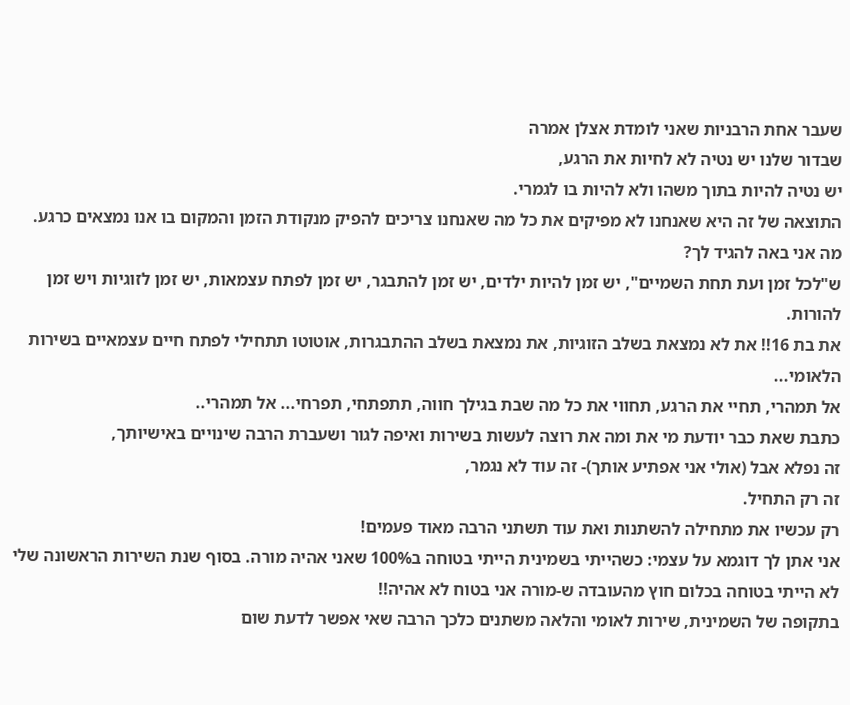שעבר אחת הרבניות שאני לומדת אצלן אמרה
שבדור שלנו יש נטיה לא לחיות את הרגע,
יש נטיה להיות בתוך משהו ולא להיות בו לגמרי.
התוצאה של זה היא שאנחנו לא מפיקים את כל מה שאנחנו צריכים להפיק מנקודת הזמן והמקום בו אנו נמצאים כרגע.
מה אני באה להגיד לך?
ש"לכל זמן ועת תחת השמיים", יש זמן להיות ילדים, יש זמן להתבגר, יש זמן לפתח עצמאות, יש זמן לזוגיות ויש זמן להורות.
את בת 16!! את לא נמצאת בשלב הזוגיות, את נמצאת בשלב ההתבגרות, אוטוטו תתחילי לפתח חיים עצמאיים בשירות הלאומי...
אל תמהרי, תחיי את הרגע, תחווי את כל מה שבת בגילך חווה, תתפתחי, תפרחי... אל תמהרי..
כתבת שאת כבר יודעת מי את ומה את רוצה לעשות בשירות ואיפה לגור ושעברת הרבה שינויים באישיותך,
זה נפלא אבל (אולי אני אפתיע אותך)- זה עוד לא נגמר,
זה רק התחיל.
רק עכשיו את מתחילה להשתנות ואת עוד תשתני הרבה מאוד פעמים!
אני אתן לך דוגמא על עצמי: כשהייתי בשמינית הייתי בטוחה ב100% שאני אהיה מורה. בסוף שנת השירות הראשונה שלי לא הייתי בטוחה בכלום חוץ מהעובדה ש-מורה אני בטוח לא אהיה!!
בתקופה של השמינית, שירות לאומי והלאה משתנים כלכך הרבה שאי אפשר לדעת שום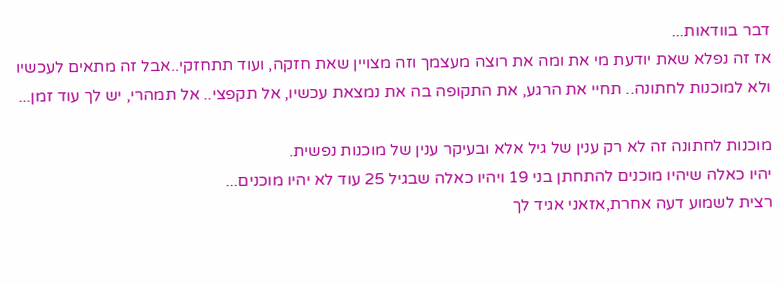דבר בוודאות...
אז זה נפלא שאת יודעת מי את ומה את רוצה מעצמך וזה מצויין שאת חזקה, ועוד תתחזקי..אבל זה מתאים לעכשיו ולא למוכנות לחתונה.. תחיי את הרגע, את התקופה בה את נמצאת עכשיו, אל תקפצי.. אל תמהרי, יש לך עוד זמן...

מוכנות לחתונה זה לא רק ענין של גיל אלא ובעיקר ענין של מוכנות נפשית.
יהיו כאלה שיהיו מוכנים להתחתן בני 19 ויהיו כאלה שבגיל 25 עוד לא יהיו מוכנים...
רצית לשמוע דעה אחרת,אזאני אגיד לך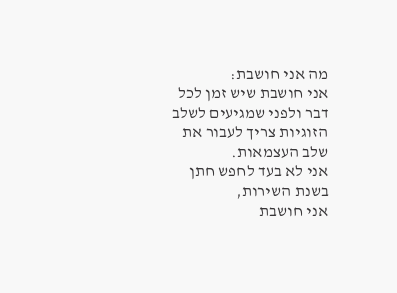מה אני חושבת:
אני חושבת שיש זמן לכל דבר ולפני שמגיעים לשלב הזוגיות צריך לעבור את שלב העצמאות.
אני לא בעד לחפש חתן בשנת השירות,
אני חושבת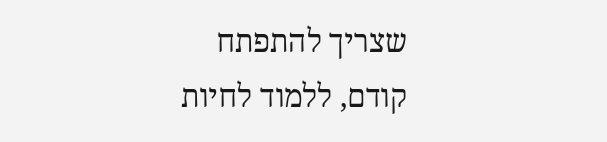שצריך להתפתח קודם, ללמוד לחיות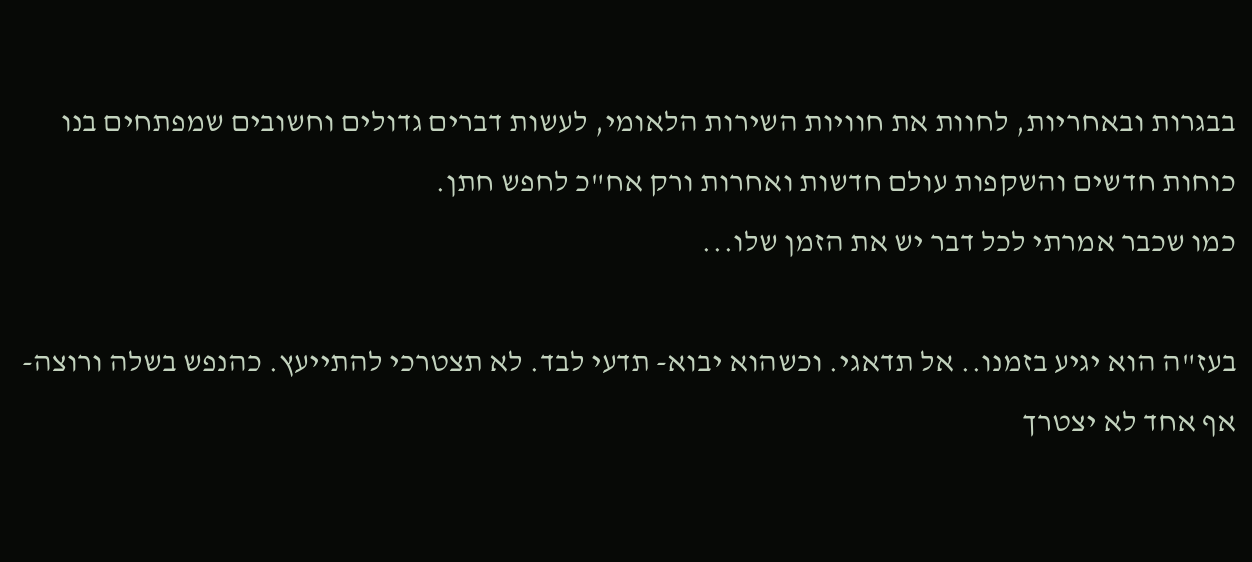בבגרות ובאחריות, לחוות את חוויות השירות הלאומי, לעשות דברים גדולים וחשובים שמפתחים בנו כוחות חדשים והשקפות עולם חדשות ואחרות ורק אח"כ לחפש חתן.
כמו שכבר אמרתי לכל דבר יש את הזמן שלו...

בעז"ה הוא יגיע בזמנו.. אל תדאגי. וכשהוא יבוא- תדעי לבד. לא תצטרכי להתייעץ. כהנפש בשלה ורוצה- אף אחד לא יצטרך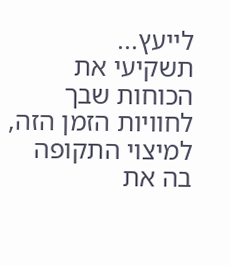לייעץ...
תשקיעי את הכוחות שבך לחוויות הזמן הזה,
למיצוי התקופה בה את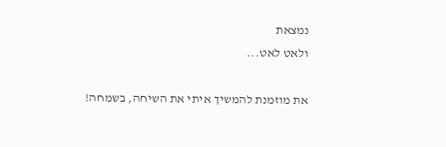נמצאת
ולאט לאט...

את מוזמנת להמשיך איתי את השיחה, בשמחה!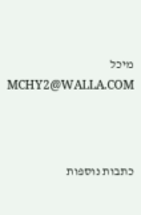מיכל
MCHY2@WALLA.COM



כתבות נוספות